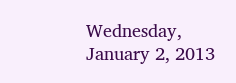Wednesday, January 2, 2013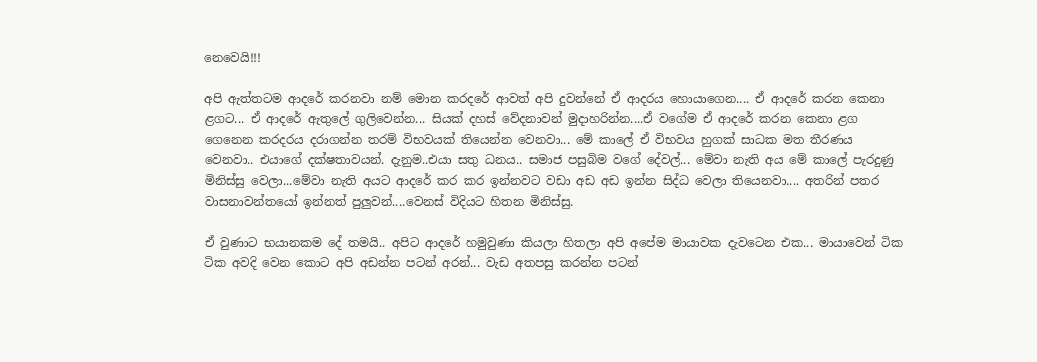නෙවෙයි!!!

අපි ඇත්තටම ආදරේ කරනවා නම් මොන කරදරේ ආවත් අපි දුවන්නේ ඒ ආදරය හොයාගෙන.... ඒ ආදරේ කරන කෙනා ළගට... ඒ ආදරේ ඇතුලේ ගුලිවෙන්න... සියක් දහස් වේදනාවන් මුදාහරින්න....ඒ වගේම ඒ ආදරේ කරන කෙනා ළග ගෙනෙන කරදරය දරාගන්න තරම් විභවයක් තියෙන්න වෙනවා... මේ කාලේ ඒ විභවය හුගක් සාධක මත තීරණය වෙනවා.. එයාගේ දක්ෂතාවයන්. දැනුම..එයා සතු ධනය.. සමාජ පසුබිම වගේ දේවල්... මේවා නැති අය මේ කාලේ පැරදුණු මිනිස්සු වෙලා...මේවා නැති අයට ආදරේ කර කර ඉන්නවට වඩා අඩ අඩ ඉන්න සිද්ධ වෙලා තියෙනවා.... අතරින් පතර වාසනාවන්තයෝ ඉන්නත් පුලුවන්....වෙනස් විදියට හිතන මිනිස්සු.

ඒ වුණාට භයානකම දේ තමයි.. අපිට ආදරේ හමුවුණා කියලා හිතලා අපි අපේම මායාවක දැවටෙන එක... මායාවෙන් ටික ටික අවදි වෙන කොට අපි අඩන්න පටන් අරන්... වැඩ අතපසු කරන්න පටන්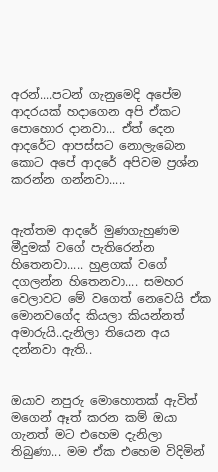අරන්....පටන් ගැනුමෙදි අපේම ආදරයක් හදාගෙන අපි ඒකට පොහොර දානවා... ඒත් දෙන ආදරේට ආපස්සට නොලැබෙන කොට අපේ ආදරේ අපිවම ප්‍රශ්න කරන්න ගන්නවා.....


ඇත්තම ආදරේ මුණගැහුණම මීදුමක් වගේ පැතිරෙන්න හිතෙනවා..... හුළගක් වගේ දගලන්න හිතෙනවා.... සමහර වෙලාවට මේ වගෙත් නෙවෙයි ඒක මොනවගේද කියලා කියන්නත් අමාරුයි..දැනිලා තියෙන අය දන්නවා ඇති..


ඔයාව නපුරු මොහොතක් ඇවිත් මගෙන් ඈත් කරන කම් ඔයා ගැනත් මට එහෙම දැනිලා තිබුණා... මම ඒක එහෙම විදිමින්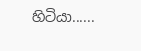හිටියා......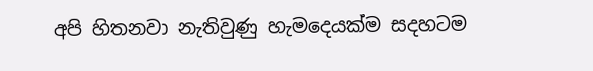අපි හිතනවා නැතිවුණු හැමදෙයක්ම සදහටම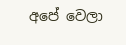අපේ වෙලා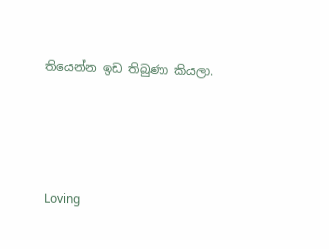තියෙන්න ඉඩ තිබුණා කියලා.




Loving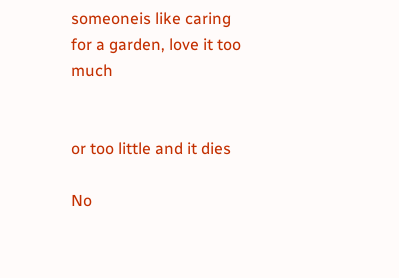someoneis like caring for a garden, love it too much


or too little and it dies

No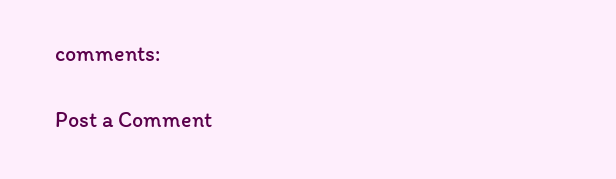comments:

Post a Comment